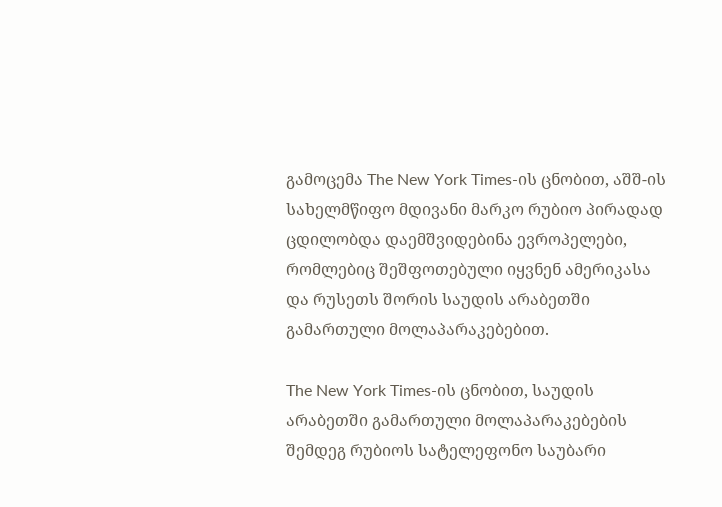გამოცემა The New York Times-ის ცნობით, აშშ-ის სახელმწიფო მდივანი მარკო რუბიო პირადად ცდილობდა დაემშვიდებინა ევროპელები, რომლებიც შეშფოთებული იყვნენ ამერიკასა და რუსეთს შორის საუდის არაბეთში გამართული მოლაპარაკებებით.

The New York Times-ის ცნობით, საუდის არაბეთში გამართული მოლაპარაკებების შემდეგ რუბიოს სატელეფონო საუბარი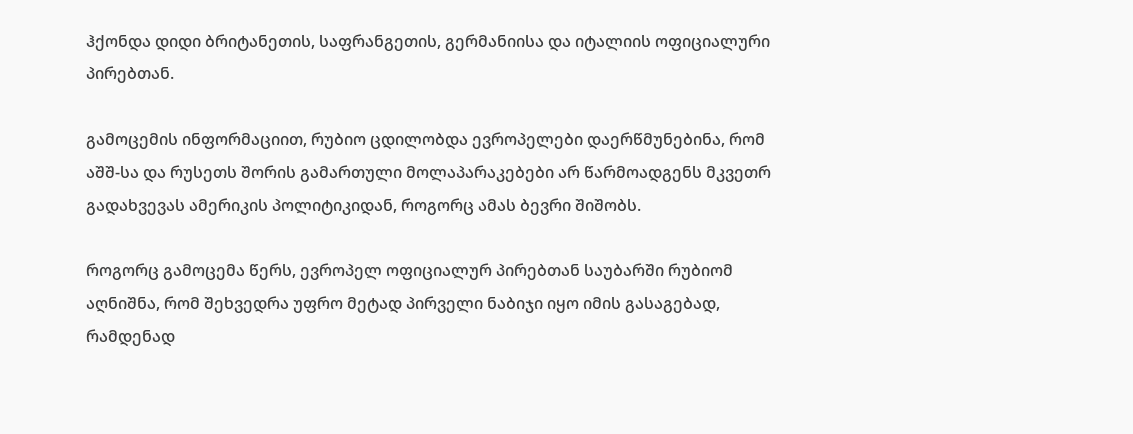ჰქონდა დიდი ბრიტანეთის, საფრანგეთის, გერმანიისა და იტალიის ოფიციალური პირებთან.

გამოცემის ინფორმაციით, რუბიო ცდილობდა ევროპელები დაერწმუნებინა, რომ აშშ-სა და რუსეთს შორის გამართული მოლაპარაკებები არ წარმოადგენს მკვეთრ გადახვევას ამერიკის პოლიტიკიდან, როგორც ამას ბევრი შიშობს.

როგორც გამოცემა წერს, ევროპელ ოფიციალურ პირებთან საუბარში რუბიომ აღნიშნა, რომ შეხვედრა უფრო მეტად პირველი ნაბიჯი იყო იმის გასაგებად, რამდენად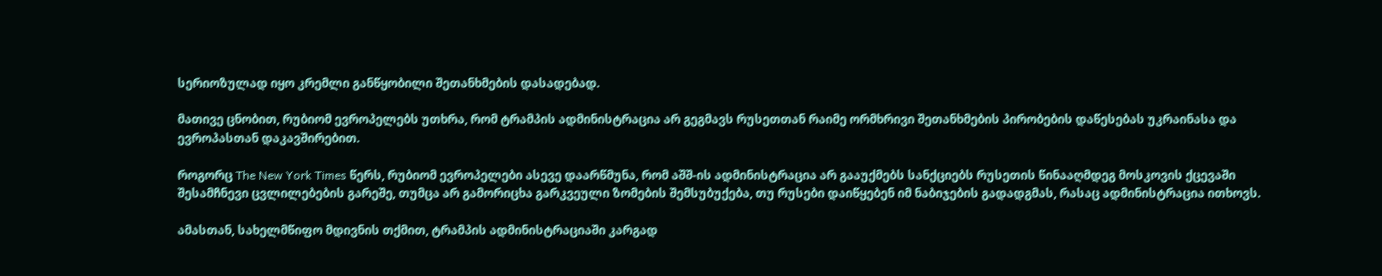სერიოზულად იყო კრემლი განწყობილი შეთანხმების დასადებად.

მათივე ცნობით, რუბიომ ევროპელებს უთხრა, რომ ტრამპის ადმინისტრაცია არ გეგმავს რუსეთთან რაიმე ორმხრივი შეთანხმების პირობების დაწესებას უკრაინასა და ევროპასთან დაკავშირებით.

როგორც The New York Times წერს, რუბიომ ევროპელები ასევე დაარწმუნა, რომ აშშ-ის ადმინისტრაცია არ გააუქმებს სანქციებს რუსეთის წინააღმდეგ მოსკოვის ქცევაში შესამჩნევი ცვლილებების გარეშე, თუმცა არ გამორიცხა გარკვეული ზომების შემსუბუქება, თუ რუსები დაიწყებენ იმ ნაბიჯების გადადგმას, რასაც ადმინისტრაცია ითხოვს.

ამასთან, სახელმწიფო მდივნის თქმით, ტრამპის ადმინისტრაციაში კარგად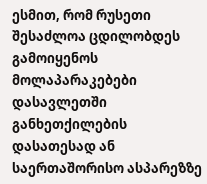ესმით, რომ რუსეთი შესაძლოა ცდილობდეს გამოიყენოს მოლაპარაკებები დასავლეთში განხეთქილების დასათესად ან საერთაშორისო ასპარეზზე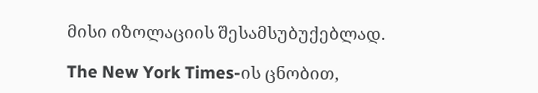მისი იზოლაციის შესამსუბუქებლად.

The New York Times-ის ცნობით,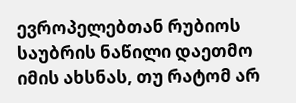ევროპელებთან რუბიოს საუბრის ნაწილი დაეთმო იმის ახსნას, თუ რატომ არ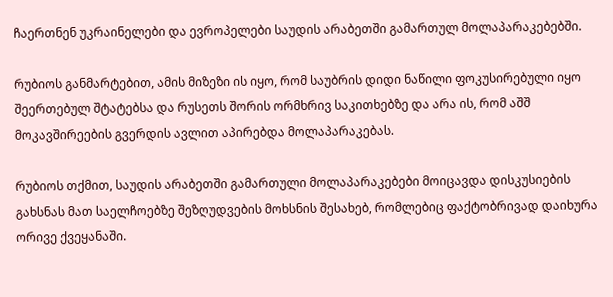ჩაერთნენ უკრაინელები და ევროპელები საუდის არაბეთში გამართულ მოლაპარაკებებში.

რუბიოს განმარტებით, ამის მიზეზი ის იყო, რომ საუბრის დიდი ნაწილი ფოკუსირებული იყო შეერთებულ შტატებსა და რუსეთს შორის ორმხრივ საკითხებზე და არა ის, რომ აშშ მოკავშირეების გვერდის ავლით აპირებდა მოლაპარაკებას.

რუბიოს თქმით, საუდის არაბეთში გამართული მოლაპარაკებები მოიცავდა დისკუსიების გახსნას მათ საელჩოებზე შეზღუდვების მოხსნის შესახებ, რომლებიც ფაქტობრივად დაიხურა ორივე ქვეყანაში.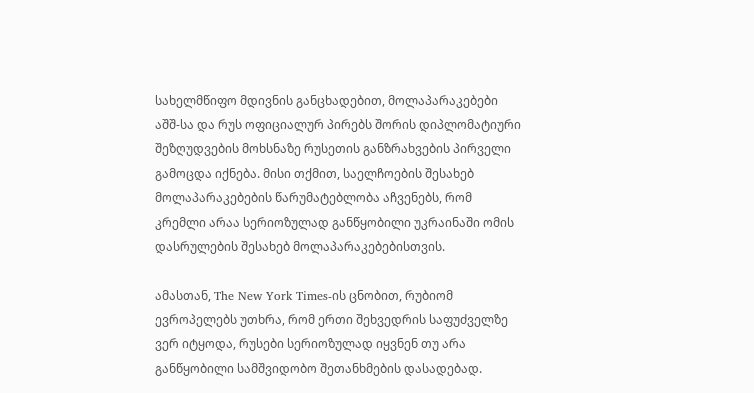სახელმწიფო მდივნის განცხადებით, მოლაპარაკებები აშშ-სა და რუს ოფიციალურ პირებს შორის დიპლომატიური შეზღუდვების მოხსნაზე რუსეთის განზრახვების პირველი გამოცდა იქნება. მისი თქმით, საელჩოების შესახებ მოლაპარაკებების წარუმატებლობა აჩვენებს, რომ კრემლი არაა სერიოზულად განწყობილი უკრაინაში ომის დასრულების შესახებ მოლაპარაკებებისთვის.

ამასთან, The New York Times-ის ცნობით, რუბიომ ევროპელებს უთხრა, რომ ერთი შეხვედრის საფუძველზე ვერ იტყოდა, რუსები სერიოზულად იყვნენ თუ არა განწყობილი სამშვიდობო შეთანხმების დასადებად.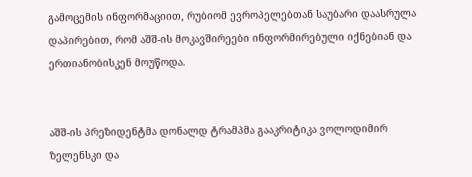გამოცემის ინფორმაციით, რუბიომ ევროპელებთან საუბარი დაასრულა დაპირებით, რომ აშშ-ის მოკავშირეები ინფორმირებული იქნებიან და ერთიანობისკენ მოუწოდა.


აშშ-ის პრეზიდენტმა დონალდ ტრამპმა გააკრიტიკა ვოლოდიმირ ზელენსკი და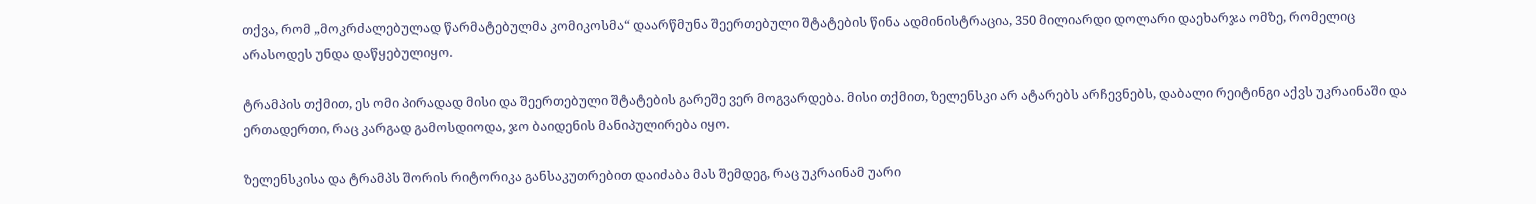თქვა, რომ „მოკრძალებულად წარმატებულმა კომიკოსმა“ დაარწმუნა შეერთებული შტატების წინა ადმინისტრაცია, 350 მილიარდი დოლარი დაეხარჯა ომზე, რომელიც არასოდეს უნდა დაწყებულიყო.

ტრამპის თქმით, ეს ომი პირადად მისი და შეერთებული შტატების გარეშე ვერ მოგვარდება. მისი თქმით, ზელენსკი არ ატარებს არჩევნებს, დაბალი რეიტინგი აქვს უკრაინაში და ერთადერთი, რაც კარგად გამოსდიოდა, ჯო ბაიდენის მანიპულირება იყო.

ზელენსკისა და ტრამპს შორის რიტორიკა განსაკუთრებით დაიძაბა მას შემდეგ, რაც უკრაინამ უარი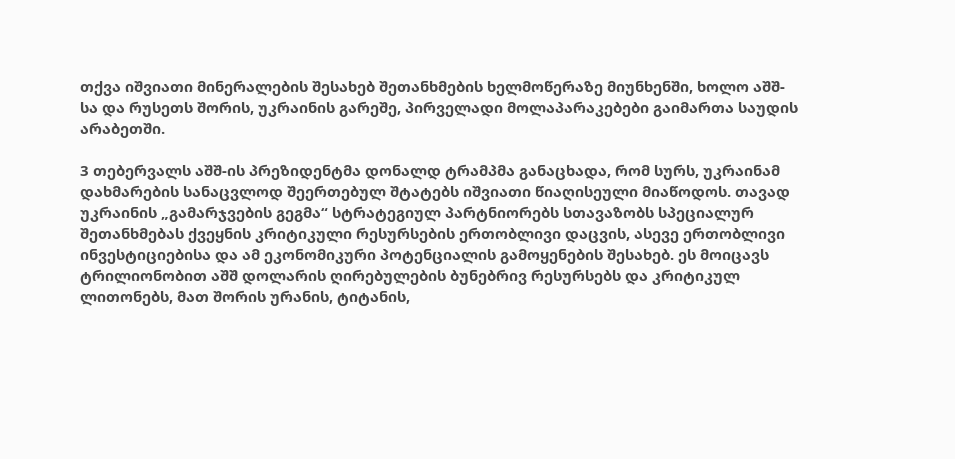თქვა იშვიათი მინერალების შესახებ შეთანხმების ხელმოწერაზე მიუნხენში, ხოლო აშშ-სა და რუსეთს შორის, უკრაინის გარეშე, პირველადი მოლაპარაკებები გაიმართა საუდის არაბეთში.

3 თებერვალს აშშ-ის პრეზიდენტმა დონალდ ტრამპმა განაცხადა, რომ სურს, უკრაინამ დახმარების სანაცვლოდ შეერთებულ შტატებს იშვიათი წიაღისეული მიაწოდოს. თავად უკრაინის „გამარჯვების გეგმა“ სტრატეგიულ პარტნიორებს სთავაზობს სპეციალურ შეთანხმებას ქვეყნის კრიტიკული რესურსების ერთობლივი დაცვის, ასევე ერთობლივი ინვესტიციებისა და ამ ეკონომიკური პოტენციალის გამოყენების შესახებ. ეს მოიცავს ტრილიონობით აშშ დოლარის ღირებულების ბუნებრივ რესურსებს და კრიტიკულ ლითონებს, მათ შორის ურანის, ტიტანის,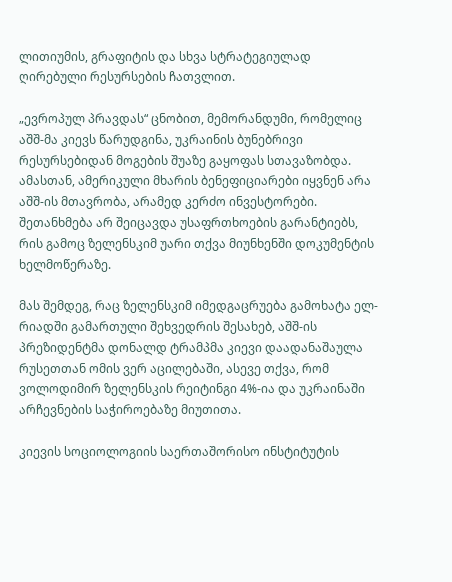ლითიუმის, გრაფიტის და სხვა სტრატეგიულად ღირებული რესურსების ჩათვლით.

„ევროპულ პრავდას“ ცნობით, მემორანდუმი, რომელიც აშშ-მა კიევს წარუდგინა, უკრაინის ბუნებრივი რესურსებიდან მოგების შუაზე გაყოფას სთავაზობდა. ამასთან, ამერიკული მხარის ბენეფიციარები იყვნენ არა აშშ-ის მთავრობა, არამედ კერძო ინვესტორები. შეთანხმება არ შეიცავდა უსაფრთხოების გარანტიებს, რის გამოც ზელენსკიმ უარი თქვა მიუნხენში დოკუმენტის ხელმოწერაზე.

მას შემდეგ, რაც ზელენსკიმ იმედგაცრუება გამოხატა ელ-რიადში გამართული შეხვედრის შესახებ, აშშ-ის პრეზიდენტმა დონალდ ტრამპმა კიევი დაადანაშაულა რუსეთთან ომის ვერ აცილებაში, ასევე თქვა, რომ ვოლოდიმირ ზელენსკის რეიტინგი 4%-ია და უკრაინაში არჩევნების საჭიროებაზე მიუთითა.

კიევის სოციოლოგიის საერთაშორისო ინსტიტუტის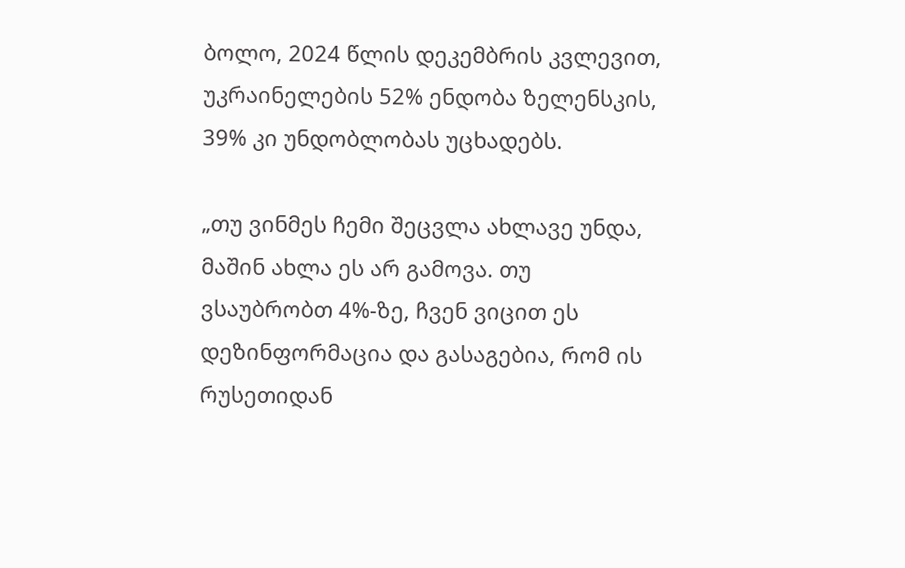ბოლო, 2024 წლის დეკემბრის კვლევით, უკრაინელების 52% ენდობა ზელენსკის, 39% კი უნდობლობას უცხადებს.

„თუ ვინმეს ჩემი შეცვლა ახლავე უნდა, მაშინ ახლა ეს არ გამოვა. თუ ვსაუბრობთ 4%-ზე, ჩვენ ვიცით ეს დეზინფორმაცია და გასაგებია, რომ ის რუსეთიდან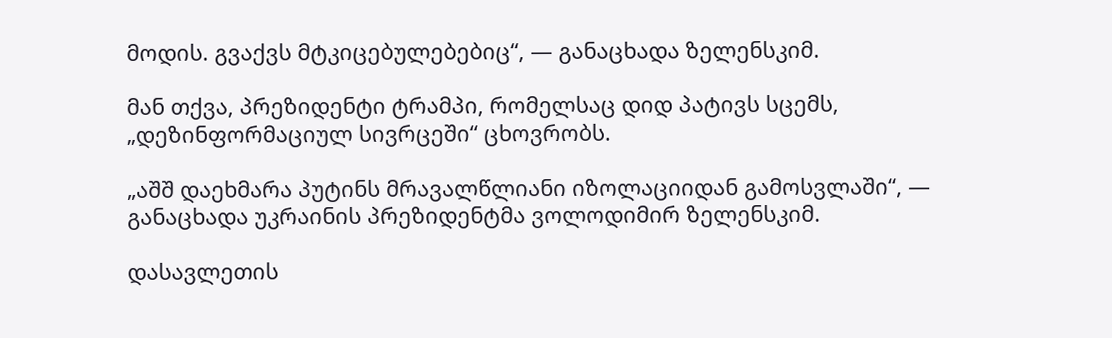მოდის. გვაქვს მტკიცებულებებიც“, — განაცხადა ზელენსკიმ.

მან თქვა, პრეზიდენტი ტრამპი, რომელსაც დიდ პატივს სცემს, „დეზინფორმაციულ სივრცეში“ ცხოვრობს.

„აშშ დაეხმარა პუტინს მრავალწლიანი იზოლაციიდან გამოსვლაში“, — განაცხადა უკრაინის პრეზიდენტმა ვოლოდიმირ ზელენსკიმ.

დასავლეთის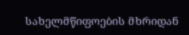სახელმწიფოების მხრიდან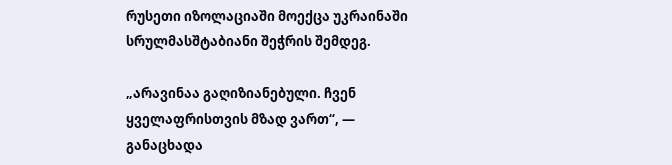რუსეთი იზოლაციაში მოექცა უკრაინაში სრულმასშტაბიანი შეჭრის შემდეგ.

„არავინაა გაღიზიანებული. ჩვენ ყველაფრისთვის მზად ვართ“, — განაცხადა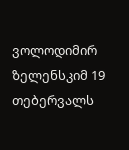ვოლოდიმირ ზელენსკიმ 19 თებერვალს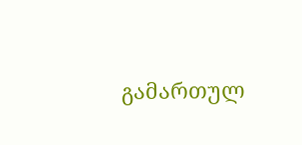გამართულ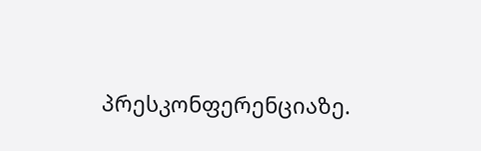პრესკონფერენციაზე.